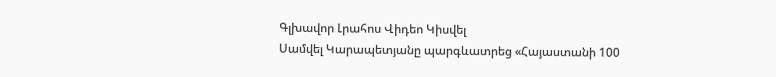Գլխավոր Լրահոս Վիդեո Կիսվել
Սամվել Կարապետյանը պարգևատրեց «Հայաստանի 100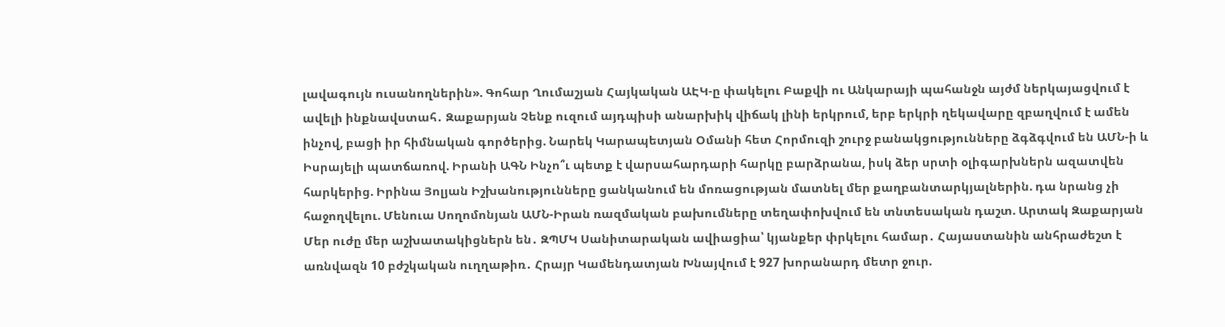լավագույն ուսանողներին». Գոհար Ղումաշյան Հայկական ԱԷԿ-ը փակելու Բաքվի ու Անկարայի պահանջն այժմ ներկայացվում է ավելի ինքնավստահ․ Զաքարյան Չենք ուզում այդպիսի անարխիկ վիճակ լինի երկրում, երբ երկրի ղեկավարը զբաղվում է ամեն ինչով, բացի իր հիմնական գործերից. Նարեկ Կարապետյան Օմանի հետ Հորմուզի շուրջ բանակցությունները ձգձգվում են ԱՄՆ-ի և Իսրայելի պատճառով. Իրանի ԱԳՆ Ինչո՞ւ պետք է վարսահարդարի հարկը բարձրանա, իսկ ձեր սրտի օլիգարխներն ազատվեն հարկերից. Իրինա Յոլյան Իշխանությունները ցանկանում են մոռացության մատնել մեր քաղբանտարկյալներին. դա նրանց չի հաջողվելու. Մենուա Սողոմոնյան ԱՄՆ-Իրան ռազմական բախումները տեղափոխվում են տնտեսական դաշտ. Արտակ Զաքարյան Մեր ուժը մեր աշխատակիցներն են․ ԶՊՄԿ Սանիտարական ավիացիա՝ կյանքեր փրկելու համար․ Հայաստանին անհրաժեշտ է առնվազն 10 բժշկական ուղղաթիռ․ Հրայր Կամենդատյան Խնայվում է 927 խորանարդ մետր ջուր.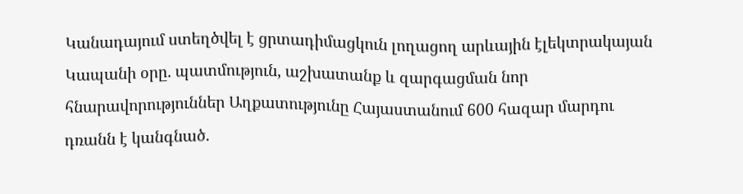Կանադայում ստեղծվել է ցրտադիմացկուն լողացող արևային էլեկտրակայան Կապանի օրը․ պատմություն, աշխատանք և զարգացման նոր հնարավորություններ Աղքատությունը Հայաստանում 600 հազար մարդու դռանն է կանգնած.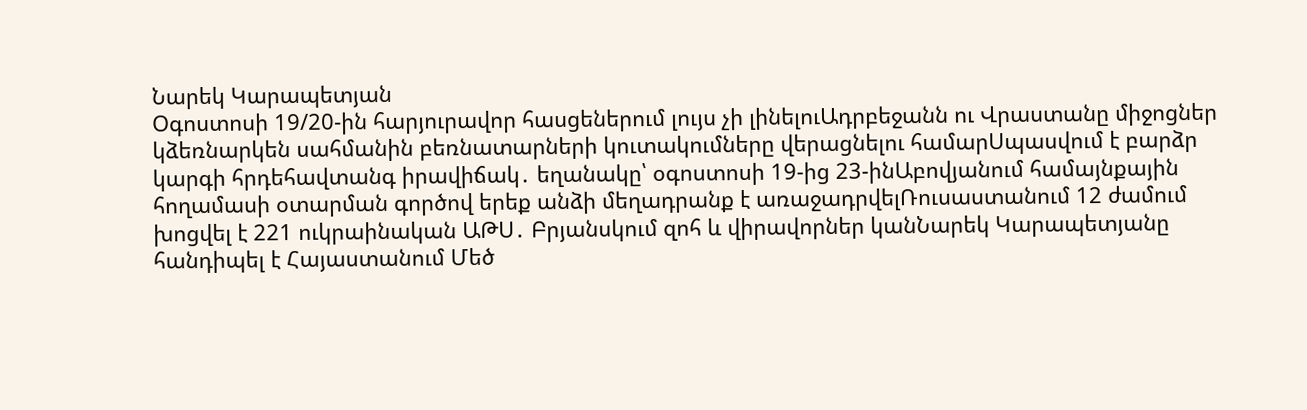Նարեկ Կարապետյան
Օգոստոսի 19/20-ին հարյուրավոր հասցեներում լույս չի լինելուԱդրբեջանն ու Վրաստանը միջոցներ կձեռնարկեն սահմանին բեռնատարների կուտակումները վերացնելու համարՍպասվում է բարձր կարգի հրդեհավտանգ իրավիճակ․ եղանակը՝ օգոստոսի 19-ից 23-ինԱբովյանում համայնքային հողամասի օտարման գործով երեք անձի մեղադրանք է առաջադրվելՌուսաստանում 12 ժամում խոցվել է 221 ուկրաինական ԱԹՍ․ Բրյանսկում զոհ և վիրավորներ կանՆարեկ Կարապետյանը հանդիպել է Հայաստանում Մեծ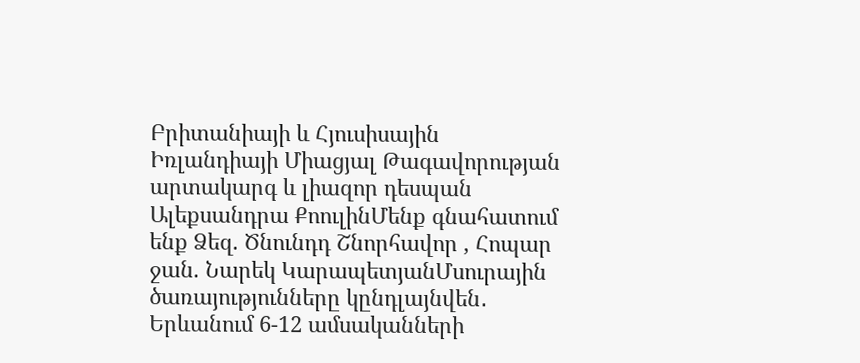Բրիտանիայի և Հյուսիսային Իռլանդիայի Միացյալ Թագավորության արտակարգ և լիազոր դեսպան Ալեքսանդրա ՔոուլինՄենք գնահատում ենք Ձեզ. Ծնունդդ Շնորհավոր , Հոպար ջան. Նարեկ ԿարապետյանՄսուրային ծառայությունները կընդլայնվեն․ Երևանում 6-12 ամսականների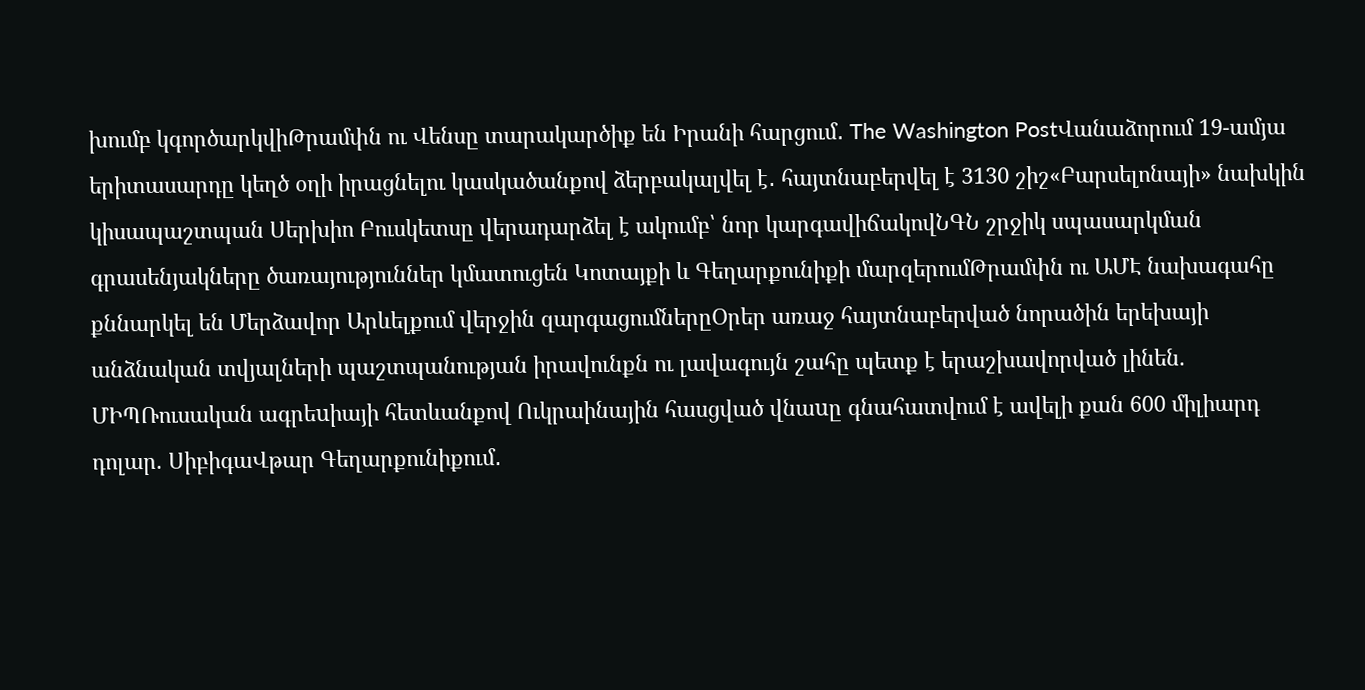խումբ կգործարկվիԹրամփն ու Վենսը տարակարծիք են Իրանի հարցում․ The Washington PostՎանաձորում 19-ամյա երիտասարդը կեղծ օղի իրացնելու կասկածանքով ձերբակալվել է․ հայտնաբերվել է 3130 շիշ«Բարսելոնայի» նախկին կիսապաշտպան Սերխիո Բուսկետսը վերադարձել է ակումբ՝ նոր կարգավիճակովՆԳՆ շրջիկ սպասարկման գրասենյակները ծառայություններ կմատուցեն Կոտայքի և Գեղարքունիքի մարզերումԹրամփն ու ԱՄԷ նախագահը քննարկել են Մերձավոր Արևելքում վերջին զարգացումներըՕրեր առաջ հայտնաբերված նորածին երեխայի անձնական տվյալների պաշտպանության իրավունքն ու լավագույն շահը պետք է երաշխավորված լինեն. ՄԻՊՌուսական ագրեuիայի հետևանքով Ուկրաինային հասցված վնաuը գնահատվում է ավելի քան 600 միլիարդ դոլար. ՍիբիգաՎթար Գեղարքունիքում․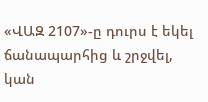«ՎԱԶ 2107»-ը դուրս է եկել ճանապարհից և շրջվել, կան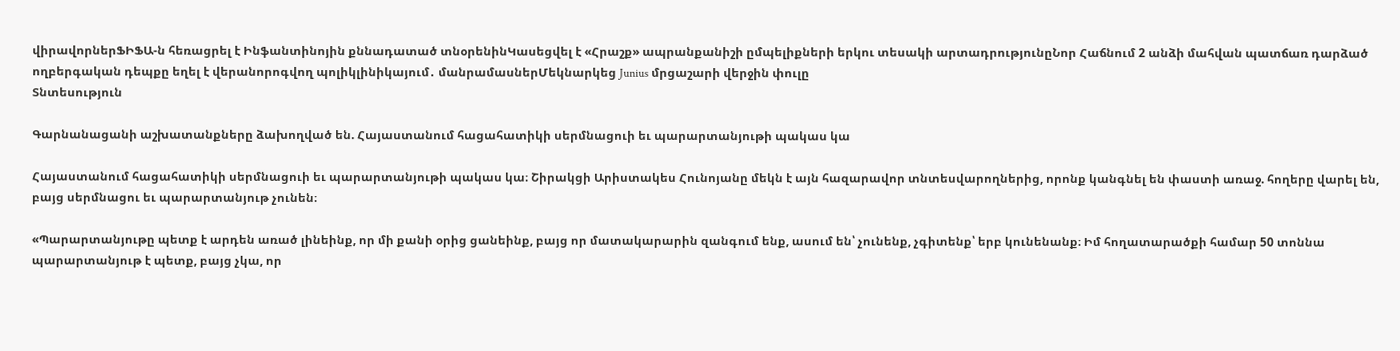վիրավորներՖԻՖԱ-ն հեռացրել է Ինֆանտինոյին քննադատած տնօրենինԿասեցվել է «Հրաշք» ապրանքանիշի ըմպելիքների երկու տեսակի արտադրությունըՆոր Հաճնում 2 անձի մահվան պատճառ դարձած ողբերգական դեպքը եղել է վերանորոգվող պոլիկլինիկայում․ մանրամասներՄեկնարկեց Junius մրցաշարի վերջին փուլը
Տնտեսություն

Գարնանացանի աշխատանքները ձախողված են. Հայաստանում հացահատիկի սերմնացուի եւ պարարտանյութի պակաս կա

Հայաստանում հացահատիկի սերմնացուի եւ պարարտանյութի պակաս կա։ Շիրակցի Արիստակես Հունոյանը մեկն է այն հազարավոր տնտեսվարողներից, որոնք կանգնել են փաստի առաջ. հողերը վարել են, բայց սերմնացու եւ պարարտանյութ չունեն։

«Պարարտանյութը պետք է արդեն առած լինեինք, որ մի քանի օրից ցանեինք, բայց որ մատակարարին զանգում ենք, ասում են՝ չունենք, չգիտենք՝ երբ կունենանք։ Իմ հողատարածքի համար 50 տոննա պարարտանյութ է պետք, բայց չկա, որ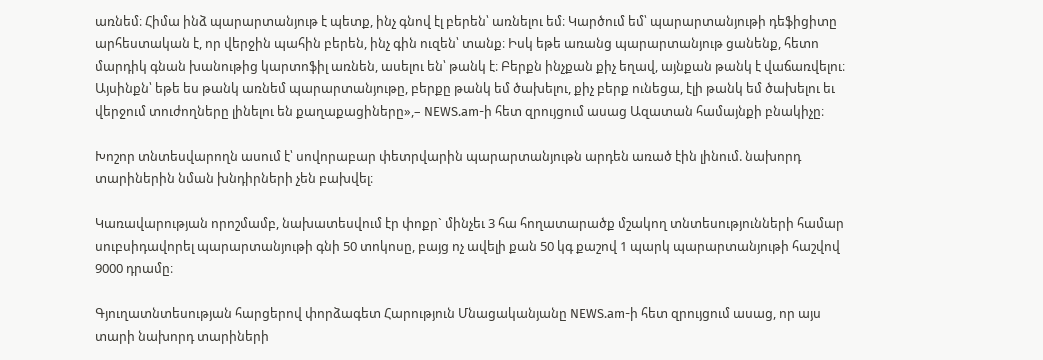առնեմ։ Հիմա ինձ պարարտանյութ է պետք, ինչ գնով էլ բերեն՝ առնելու եմ։ Կարծում եմ՝ պարարտանյութի դեֆիցիտը արհեստական է, որ վերջին պահին բերեն, ինչ գին ուզեն՝ տանք։ Իսկ եթե առանց պարարտանյութ ցանենք, հետո մարդիկ գնան խանութից կարտոֆիլ առնեն, ասելու են՝ թանկ է։ Բերքն ինչքան քիչ եղավ, այնքան թանկ է վաճառվելու։ Այսինքն՝ եթե ես թանկ առնեմ պարարտանյութը, բերքը թանկ եմ ծախելու, քիչ բերք ունեցա, էլի թանկ եմ ծախելու եւ վերջում տուժողները լինելու են քաղաքացիները»,– NEWS.am-ի հետ զրույցում ասաց Ազատան համայնքի բնակիչը։

Խոշոր տնտեսվարողն ասում է՝ սովորաբար փետրվարին պարարտանյութն արդեն առած էին լինում. նախորդ տարիներին նման խնդիրների չեն բախվել։

Կառավարության որոշմամբ, նախատեսվում էր փոքր` մինչեւ 3 հա հողատարածք մշակող տնտեսությունների համար սուբսիդավորել պարարտանյութի գնի 50 տոկոսը, բայց ոչ ավելի քան 50 կգ քաշով 1 պարկ պարարտանյութի հաշվով 9000 դրամը։

Գյուղատնտեսության հարցերով փորձագետ Հարություն Մնացականյանը NEWS.am-ի հետ զրույցում ասաց, որ այս տարի նախորդ տարիների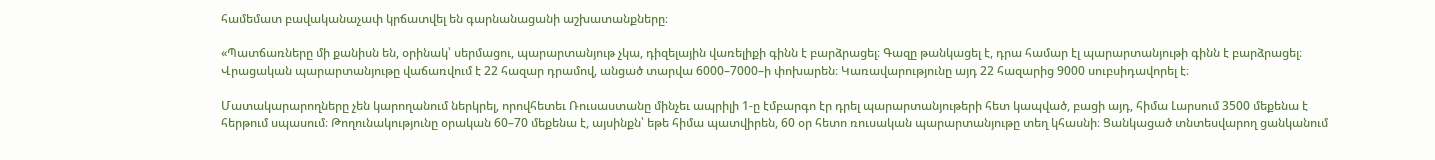համեմատ բավականաչափ կրճատվել են գարնանացանի աշխատանքները։

«Պատճառները մի քանիսն են, օրինակ՝ սերմացու, պարարտանյութ չկա, դիզելային վառելիքի գինն է բարձրացել։ Գազը թանկացել է, դրա համար էլ պարարտանյութի գինն է բարձրացել։ Վրացական պարարտանյութը վաճառվում է 22 հազար դրամով, անցած տարվա 6000–7000–ի փոխարեն։ Կառավարությունը այդ 22 հազարից 9000 սուբսիդավորել է։

Մատակարարողները չեն կարողանում ներկրել, որովհետեւ Ռուսաստանը մինչեւ ապրիլի 1-ը էմբարգո էր դրել պարարտանյութերի հետ կապված, բացի այդ, հիմա Լարսում 3500 մեքենա է հերթում սպասում։ Թողունակությունը օրական 60–70 մեքենա է, այսինքն՝ եթե հիմա պատվիրեն, 60 օր հետո ռուսական պարարտանյութը տեղ կհասնի։ Ցանկացած տնտեսվարող ցանկանում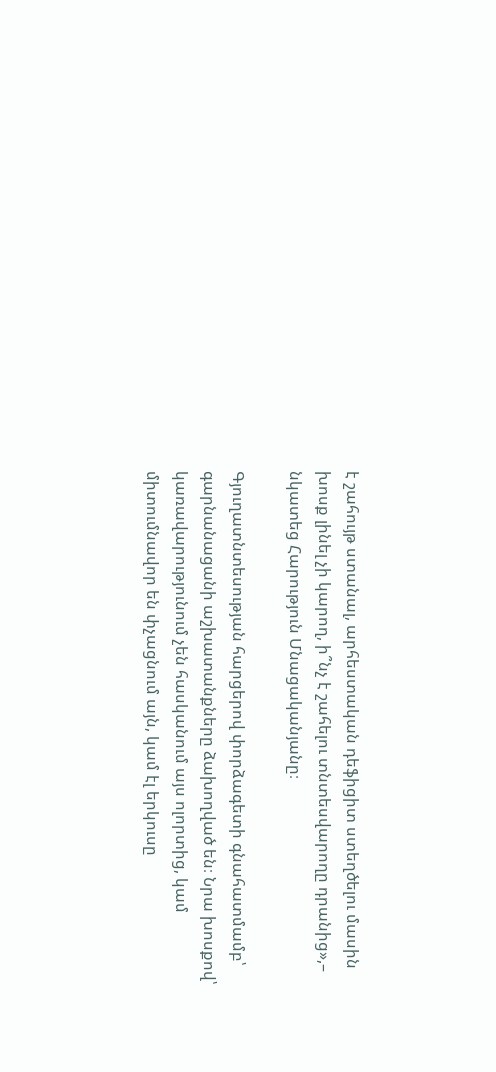է շահույթ ստանալ, արհեստական դեֆիցիտ ստեղծելու մասին խոսք լինել չի կարող, ի՞նչ է շահելու տնտեսվարողը դրանից»,– նկատեց Հարություն Մնացականյանը։

Գյուղատնտեսության հարցերով փորձագետի գնահատմամբ՝ գարնանացանի աշխատանքները ձախողված են։ Նրա խոսքով՝ կառավարությունում չեն հասկանում այս ոլորտից, կամ միտումնավոր են փչացնում այն, կամ էլ երկուսը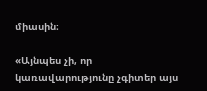միասին։

«Այնպես չի, որ կառավարությունը չգիտեր այս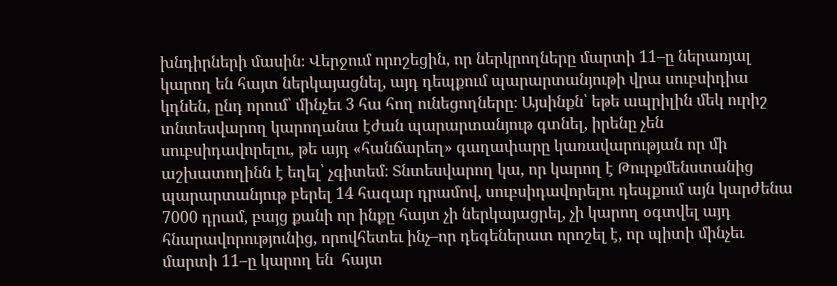խնդիրների մասին։ Վերջում որոշեցին, որ ներկրողները մարտի 11–ը ներառյալ կարող են հայտ ներկայացնել, այդ դեպքում պարարտանյութի վրա սուբսիդիա կդնեն, ընդ որում՝ մինչեւ 3 հա հող ունեցողները։ Այսինքն՝ եթե ապրիլին մեկ ուրիշ տնտեսվարող կարողանա էժան պարարտանյութ գտնել, իրենը չեն սուբսիդավորելու, թե այդ «հանճարեղ» գաղափարը կառավարության որ մի աշխատողինն է եղել՝ չգիտեմ։ Տնտեսվարող կա, որ կարող է Թուրքմենստանից պարարտանյութ բերել 14 հազար դրամով, սուբսիդավորելու դեպքում այն կարժենա 7000 դրամ, բայց քանի որ ինքը հայտ չի ներկայացրել, չի կարող օգտվել այդ հնարավորությունից, որովհետեւ ինչ–որ դեգեներատ որոշել է, որ պիտի մինչեւ մարտի 11–ը կարող են  հայտ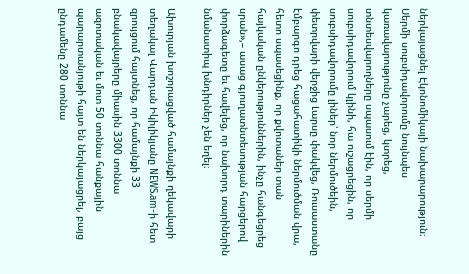ներկայացնել Էկոնոմիկայի նախարարություն։ Սերմի սուբսիդավորումը նույնպես կառավարությունը չարեց, կտրեց, տնտեսվարողները սպասում էին, որ սերմի սուբսիդավորում կլինի, հա ուշացրեցին, որ սուբսիդավորումը լիներ՝ նոր ներմուծեին, փետրվարի վերջից Լարսը փակվեց, Ռուսաստանը էմբարգո դրեց հացահատիկի ներմուծման վրա, հետո սպասեցինք, որ քվոտաներ տան հայկական ընկերություններին, ինչը հանգեցրեց սրան»,– ասաց գյուղատնտեսության հարցերով փորձագետը եւ հավելեց, որ նախորդ տարիներին նմանատիպ խնդիրներ չեն եղել։

Ախուրյան խոշորացված համայնքի ղեկավարի տեղակալ Վարդան Իկիլիկյանը NEWS.am-ի հետ զրույցում հայտնեց, որ համայնքի 33 բնակավայրերը միասին 3300 տոննա ազոտական եւ մոտ 50 տոննա հանքային պարարտանյութի հայտ են ներկայացրել, բայց ընդամենը 280 տոննա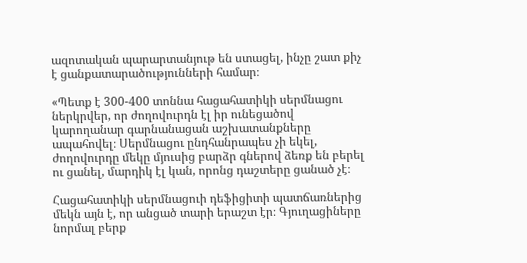ազոտական պարարտանյութ են ստացել, ինչը շատ քիչ է ցանքատարածությունների համար։

«Պետք է 300-400 տոննա հացահատիկի սերմնացու ներկրվեր, որ ժողովուրդն էլ իր ունեցածով կարողանար գարնանացան աշխատանքները ապահովել։ Սերմնացու ընդհանրապես չի եկել, ժողովուրդը մեկը մյուսից բարձր գներով ձեռք են բերել ու ցանել, մարդիկ էլ կան, որոնց դաշտերը ցանած չէ։

Հացահատիկի սերմնացուի դեֆիցիտի պատճառներից մեկն այն է, որ անցած տարի երաշտ էր։ Գյուղացիները նորմալ բերք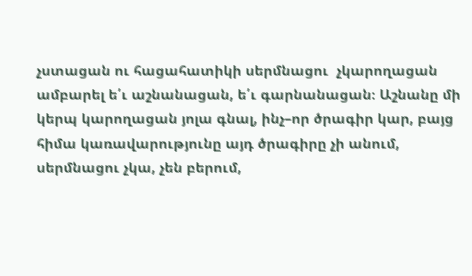չստացան ու հացահատիկի սերմնացու  չկարողացան ամբարել ե՛ւ աշնանացան, ե՛ւ գարնանացան։ Աշնանը մի կերպ կարողացան յոլա գնալ, ինչ–որ ծրագիր կար, բայց հիմա կառավարությունը այդ ծրագիրը չի անում, սերմնացու չկա, չեն բերում,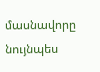մասնավորը նույնպես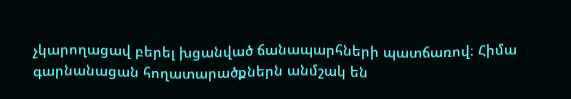չկարողացավ բերել խցանված ճանապարհների պատճառով։ Հիմա գարնանացան հողատարածքներն անմշակ են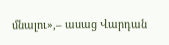մնալու»,– ասաց Վարդան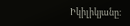Իկիլիկյանը։